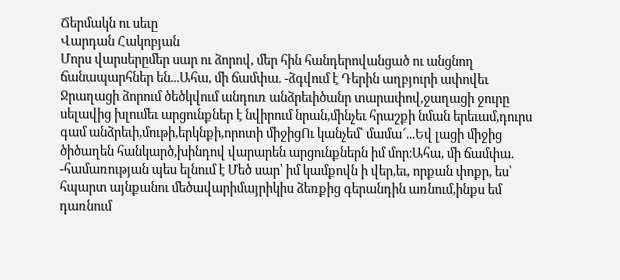Ճերմակն ու սեւը
Վարդան Հակոբյան
Մորս վարսերըմեր սար ու ձորով, մեր հին հանդերովանցած ու անցնող ճանապարհներ են...Ահա, մի ճամփա. -ձգվում է Դերին աղբյուրի ափովեւ Ջրաղացի ձորում ծեծկվում անդուռ անձրեւիծանր տարափով,ջաղացի ջուրը սելավից խլումեւ արցունքներ է նվիրում նրան,մինչեւ հրաշքի նման երեւամ,դուրս գամ անձրեւի,մութի,երկնքի,որոտի միջիցՈւ կանչեմ՝ մամա՜...Եվ լացի միջից ծիծաղեն հանկարծ,խինդով վարարեն արցունքներն իմ մոր։Ահա, մի ճամփա. -համառության պես ելնում է Մեծ սար՝ իմ կամքովն ի վեր,եւ, որքան փոքր, ես՝ հպարտ այնքանու մեծավարիմայրիկիս ձեռքից գերանդին առնում,ինքս եմ դառնում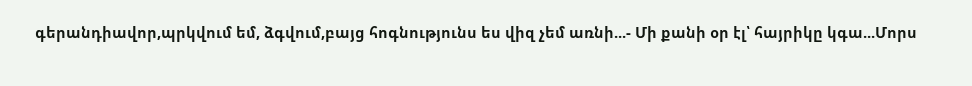գերանդիավոր,պրկվում եմ, ձգվում,բայց հոգնությունս ես վիզ չեմ առնի...- Մի քանի օր էլ՝ հայրիկը կգա...Մորս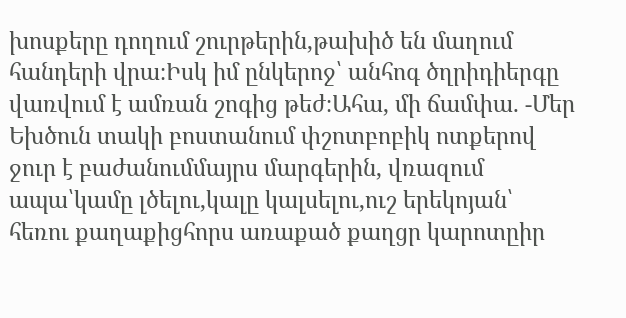խոսքերը դողում շուրթերին,թախիծ են մաղում հանդերի վրա։Իսկ իմ ընկերոջ՝ անհոգ ծղրիդիերգը վառվում է ամռան շոգից թեժ։Ահա, մի ճամփա. -Մեր Եխծուն տակի բոստանում փշոտբոբիկ ոտքերով ջուր է բաժանումմայրս մարգերին, վռազում ապա՝կամը լծելու,կալը կալսելու,ուշ երեկոյան՝ հեռու քաղաքիցհորս առաքած քաղցր կարոտըիր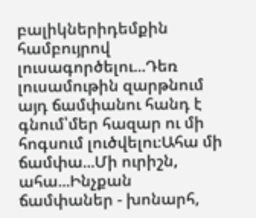բալիկներիդեմքին համբույրով լուսագործելու...Դեռ լուսամութին զարթնում այդ ճամփանու հանդ է գնում՝մեր հազար ու մի հոգսում լուծվելու։Ահա մի ճամփա...Մի ուրիշն, ահա...Ինչքան ճամփաներ - խոնարհ,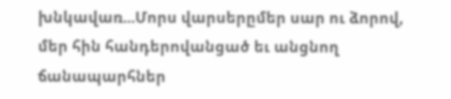խնկավառ...Մորս վարսերըմեր սար ու ձորով, մեր հին հանդերովանցած եւ անցնող ճանապարհներ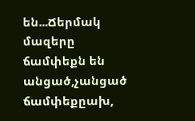են...Ճերմակ մազերը ճամփեքն են անցած,չանցած ճամփեքըախ,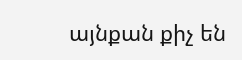այնքան քիչ են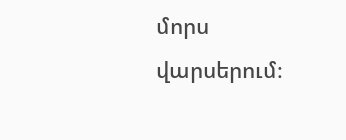մորս վարսերում։